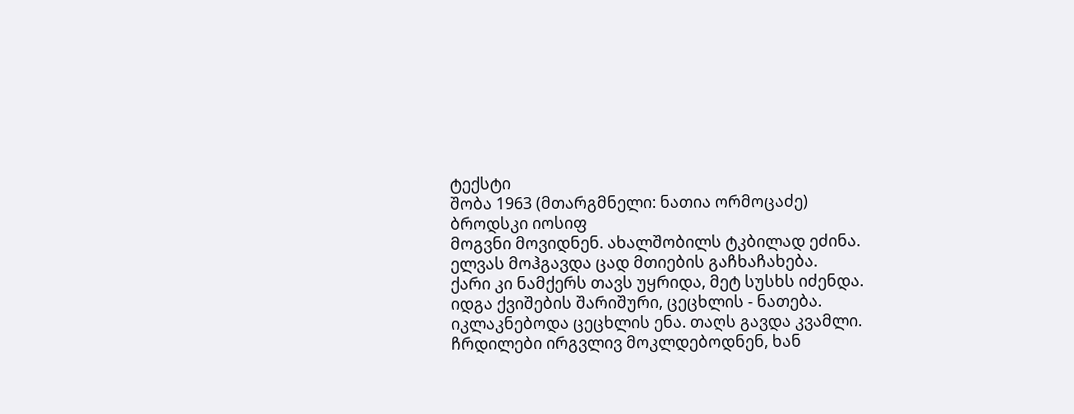ტექსტი
შობა 1963 (მთარგმნელი: ნათია ორმოცაძე)
ბროდსკი იოსიფ
მოგვნი მოვიდნენ. ახალშობილს ტკბილად ეძინა.
ელვას მოჰგავდა ცად მთიების გაჩხაჩახება.
ქარი კი ნამქერს თავს უყრიდა, მეტ სუსხს იძენდა.
იდგა ქვიშების შარიშური, ცეცხლის - ნათება.
იკლაკნებოდა ცეცხლის ენა. თაღს გავდა კვამლი.
ჩრდილები ირგვლივ მოკლდებოდნენ, ხან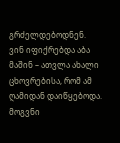გრძელდებოდნენ.
ვინ იფიქრებდა აბა მაშინ – ათვლა ახალი
ცხოვრებისა, რომ ამ ღამიდან დაიწყებოდა.
მოგვნი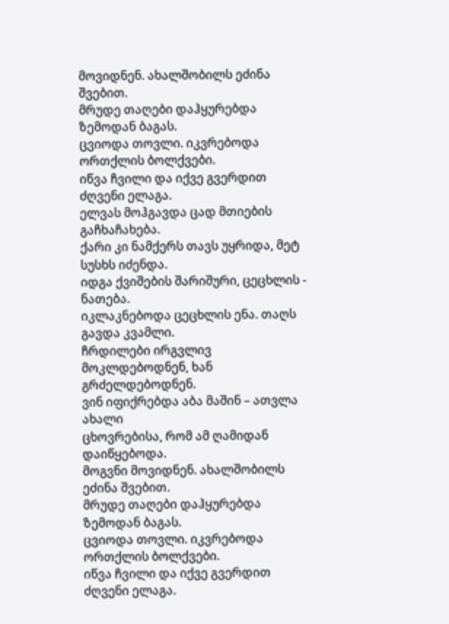მოვიდნენ. ახალშობილს ეძინა შვებით.
მრუდე თაღები დაჰყურებდა ზემოდან ბაგას.
ცვიოდა თოვლი. იკვრებოდა ორთქლის ბოლქვები.
იწვა ჩვილი და იქვე გვერდით ძღვენი ელაგა.
ელვას მოჰგავდა ცად მთიების გაჩხაჩახება.
ქარი კი ნამქერს თავს უყრიდა, მეტ სუსხს იძენდა.
იდგა ქვიშების შარიშური, ცეცხლის - ნათება.
იკლაკნებოდა ცეცხლის ენა. თაღს გავდა კვამლი.
ჩრდილები ირგვლივ მოკლდებოდნენ, ხან გრძელდებოდნენ.
ვინ იფიქრებდა აბა მაშინ – ათვლა ახალი
ცხოვრებისა, რომ ამ ღამიდან დაიწყებოდა.
მოგვნი მოვიდნენ. ახალშობილს ეძინა შვებით.
მრუდე თაღები დაჰყურებდა ზემოდან ბაგას.
ცვიოდა თოვლი. იკვრებოდა ორთქლის ბოლქვები.
იწვა ჩვილი და იქვე გვერდით ძღვენი ელაგა.